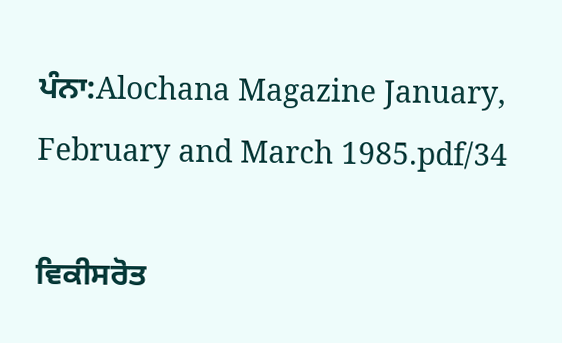ਪੰਨਾ:Alochana Magazine January, February and March 1985.pdf/34

ਵਿਕੀਸਰੋਤ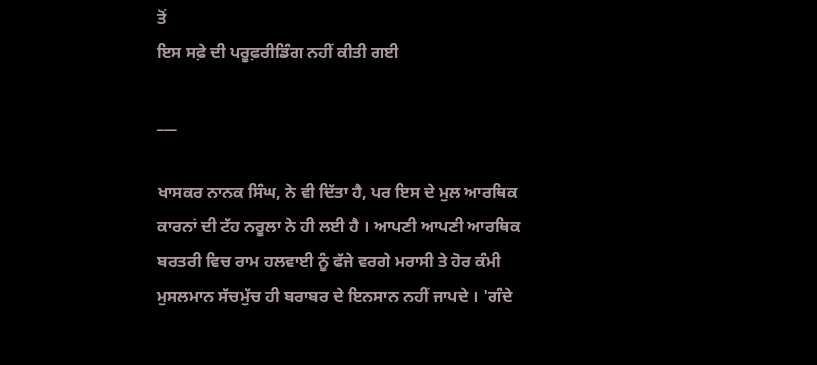ਤੋਂ
ਇਸ ਸਫ਼ੇ ਦੀ ਪਰੂਫ਼ਰੀਡਿੰਗ ਨਹੀਂ ਕੀਤੀ ਗਈ

___

ਖਾਸਕਰ ਨਾਨਕ ਸਿੰਘ, ਨੇ ਵੀ ਦਿੱਤਾ ਹੈ, ਪਰ ਇਸ ਦੇ ਮੁਲ ਆਰਥਿਕ ਕਾਰਨਾਂ ਦੀ ਟੱਹ ਨਰੂਲਾ ਨੇ ਹੀ ਲਈ ਹੈ । ਆਪਣੀ ਆਪਣੀ ਆਰਥਿਕ ਬਰਤਰੀ ਵਿਚ ਰਾਮ ਹਲਵਾਈ ਨੂੰ ਫੱਜੇ ਵਰਗੇ ਮਰਾਸੀ ਤੇ ਹੋਰ ਕੰਮੀ ਮੁਸਲਮਾਨ ਸੱਚਮੁੱਚ ਹੀ ਬਰਾਬਰ ਦੇ ਇਨਸਾਨ ਨਹੀਂ ਜਾਪਦੇ । 'ਗੰਦੇ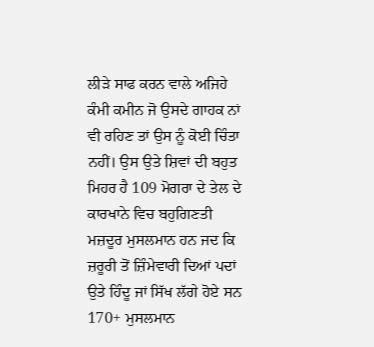ਲੀੜੇ ਸਾਫ ਕਰਨ ਵਾਲੇ ਅਜਿਹੇ ਕੰਮੀ ਕਮੀਨ ਜੋ ਉਸਦੇ ਗਾਹਕ ਨਾਂ ਵੀ ਰਹਿਣ ਤਾਂ ਉਸ ਨੂੰ ਕੋਈ ਚਿੰਤਾ ਨਹੀਂ। ਉਸ ਉਤੇ ਸ਼ਿਵਾਂ ਦੀ ਬਹੁਤ ਮਿਹਰ ਹੈ 109 ਮੋਗਰਾ ਦੇ ਤੇਲ ਦੇ ਕਾਰਖਾਨੇ ਵਿਚ ਬਹੁਗਿਣਤੀ ਮਜ਼ਦੂਰ ਮੁਸਲਮਾਨ ਹਨ ਜਦ ਕਿ ਜ਼ਰੂਰੀ ਤੋਂ ਜ਼ਿੰਮੇਵਾਰੀ ਦਿਆਂ ਪਦਾਂ ਉਤੇ ਹਿੰਦੂ ਜਾਂ ਸਿੱਖ ਲੱਗੇ ਹੋਏ ਸਨ 170+ ਮੁਸਲਮਾਨ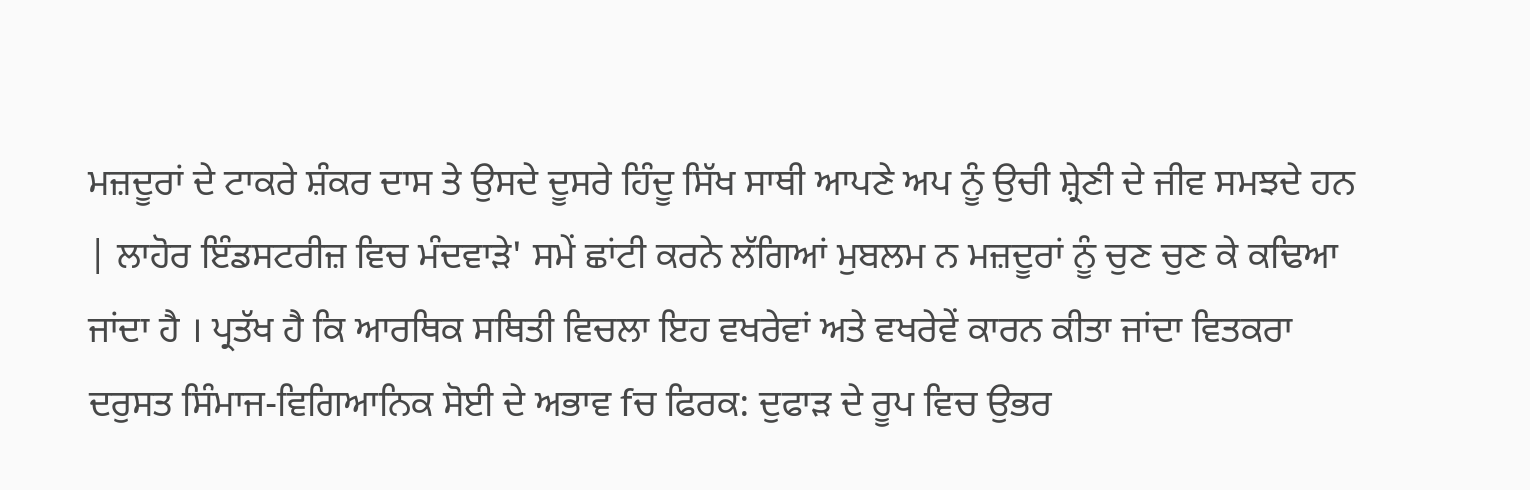ਮਜ਼ਦੂਰਾਂ ਦੇ ਟਾਕਰੇ ਸ਼ੰਕਰ ਦਾਸ ਤੇ ਉਸਦੇ ਦੂਸਰੇ ਹਿੰਦੂ ਸਿੱਖ ਸਾਥੀ ਆਪਣੇ ਅਪ ਨੂੰ ਉਚੀ ਸ਼੍ਰੇਣੀ ਦੇ ਜੀਵ ਸਮਝਦੇ ਹਨ | ਲਾਹੋਰ ਇੰਡਸਟਰੀਜ਼ ਵਿਚ ਮੰਦਵਾੜੇ' ਸਮੇਂ ਛਾਂਟੀ ਕਰਨੇ ਲੱਗਿਆਂ ਮੁਬਲਮ ਨ ਮਜ਼ਦੂਰਾਂ ਨੂੰ ਚੁਣ ਚੁਣ ਕੇ ਕਢਿਆ ਜਾਂਦਾ ਹੈ । ਪ੍ਰਤੱਖ ਹੈ ਕਿ ਆਰਥਿਕ ਸਥਿਤੀ ਵਿਚਲਾ ਇਹ ਵਖਰੇਵਾਂ ਅਤੇ ਵਖਰੇਵੇਂ ਕਾਰਨ ਕੀਤਾ ਜਾਂਦਾ ਵਿਤਕਰਾ ਦਰੁਸਤ ਸਿੰਮਾਜ-ਵਿਗਿਆਨਿਕ ਸੋਈ ਦੇ ਅਭਾਵ fਚ ਫਿਰਕ: ਦੁਫਾੜ ਦੇ ਰੂਪ ਵਿਚ ਉਭਰ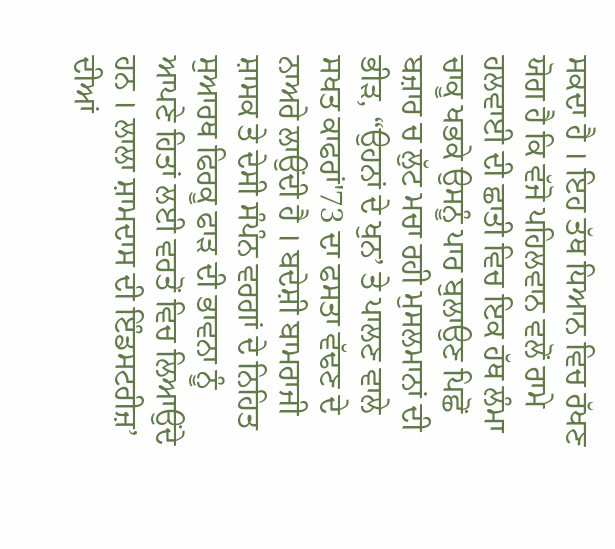ਸਕਦਾ ਹੈ । ਇਹ ਤੱਥ ਧਿਆਨ ਵਿਚ ਰੱਖਣ ਯੋਗ ਹੈ ਕਿ ਵੱਜੋ ਪਹਿਲਵਾਨ ਵਲੋਂ ਰਾਮੇ ਹਲਵਾਈ ਦੀ ਛਾਤੀ ਵਿਚ ਇਕ ਹੱਥ ਲੰਮਾ ਚਾਕੂ ਖਭਕੇ ਉਸਨੂੰ ਪਾਰ ਬੁਲਾਉਣ ਪਿਛੋਂ ਬਜ਼ਾਰ ਚ ਲੁੱਟ ਮਚਾ ਰਹੀ ਮੁਸਲਮਾਨਾਂ ਦੀ ਭੀੜ, “ਉਹਨਾਂ ਦੇ ਖੁਨ’ ਤੇ ਪਾਲਣ ਵਾਲੇ ਸਖਤ ਕਾਫਰਾਂ'73 ਦਾ ਫਸਤਾ ਵੱਢਣ ਦੇ ਨਾਅਰੇ ਲਾਉਂਦੀ ਹੈ । ਬਦੇਸ਼ੀ ਬਾਮਰਾਜੀ ਸ਼ਾਸਕ ਤੇ ਦੇਸੀ ਸੰਪੰਨ ਵਰਗਾਂ ਦੇ ਨਿਹਿਤ ਸੁਆਰਥ ਫਿਰਕੂ ਫਾੜ ਦੀ ਭਾਵਨਾ ਨੂੰ ਆਪਣੇ ਹਿਤਾਂ ਲਈ ਵਰਤੋਂ ਵਿਚ ਲਿਆਉਂਦੇ ਹਨ । ਲਾਲਾ ਸ਼ਾਮਦਾਸ ਦੀ ਇੰਡਸਟਰੀਜ਼’ ਦੀਆਂ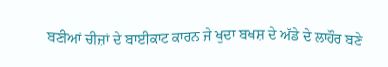ਬਣੀਆਂ ਚੀਜ਼ਾਂ ਦੇ ਬਾਈਕਾਟ ਕਾਰਨ ਜੇ ਖੁਦਾ ਬਖਸ਼ ਦੇ ਅੱਡੇ ਦੇ ਲਾਹੌਰ ਬਣੇ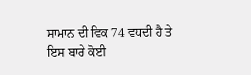ਸਾਮਾਨ ਦੀ ਵਿਕ 74 ਵਧਦੀ ਹੈ ਤੇ ਇਸ ਬਾਰੇ ਕੋਈ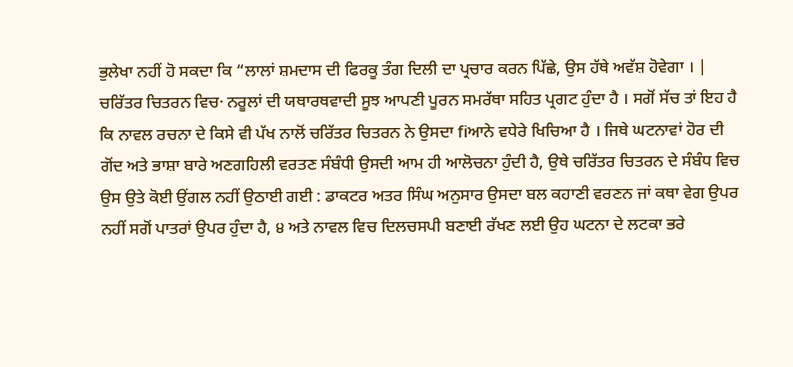ਭੁਲੇਖਾ ਨਹੀਂ ਹੋ ਸਕਦਾ ਕਿ “ਲਾਲਾਂ ਸ਼ਮਦਾਸ ਦੀ ਫਿਰਕੂ ਤੰਗ ਦਿਲੀ ਦਾ ਪ੍ਰਚਾਰ ਕਰਨ ਪਿੱਛੇ, ਉਸ ਹੱਥੇ ਅਵੱਸ਼ ਹੋਵੇਗਾ । | ਚਰਿੱਤਰ ਚਿਤਰਨ ਵਿਚ· ਨਰੂਲਾਂ ਦੀ ਯਥਾਰਥਵਾਦੀ ਸੂਝ ਆਪਣੀ ਪੂਰਨ ਸਮਰੱਥਾ ਸਹਿਤ ਪ੍ਰਗਟ ਹੁੰਦਾ ਹੈ । ਸਗੋਂ ਸੱਚ ਤਾਂ ਇਹ ਹੈ ਕਿ ਨਾਵਲ ਰਚਨਾ ਦੇ ਕਿਸੇ ਵੀ ਪੱਖ ਨਾਲੋਂ ਚਰਿੱਤਰ ਚਿਤਰਨ ਨੇ ਉਸਦਾ fiਆਨੇ ਵਧੇਰੇ ਖਿਚਿਆ ਹੈ । ਜਿਥੇ ਘਟਨਾਵਾਂ ਹੋਰ ਦੀ ਗੋਂਦ ਅਤੇ ਭਾਸ਼ਾ ਬਾਰੇ ਅਣਗਹਿਲੀ ਵਰਤਣ ਸੰਬੰਧੀ ਉਸਦੀ ਆਮ ਹੀ ਆਲੋਚਨਾ ਹੁੰਦੀ ਹੈ, ਉਥੇ ਚਰਿੱਤਰ ਚਿਤਰਨ ਦੇ ਸੰਬੰਧ ਵਿਚ ਉਸ ਉਤੇ ਕੋਈ ਉਂਗਲ ਨਹੀਂ ਉਠਾਈ ਗਈ : ਡਾਕਟਰ ਅਤਰ ਸਿੰਘ ਅਨੁਸਾਰ ਉਸਦਾ ਬਲ ਕਹਾਣੀ ਵਰਣਨ ਜਾਂ ਕਥਾ ਵੇਗ ਉਪਰ ਨਹੀਂ ਸਗੋਂ ਪਾਤਰਾਂ ਉਪਰ ਹੁੰਦਾ ਹੈ, ੪ ਅਤੇ ਨਾਵਲ ਵਿਚ ਦਿਲਚਸਪੀ ਬਣਾਈ ਰੱਖਣ ਲਈ ਉਹ ਘਟਨਾ ਦੇ ਲਟਕਾ ਭਰੇ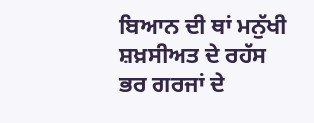ਬਿਆਨ ਦੀ ਥਾਂ ਮਨੁੱਖੀ ਸ਼ਖ਼ਸੀਅਤ ਦੇ ਰਹੱਸ ਭਰ ਗਰਜਾਂ ਦੇ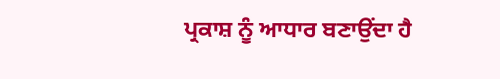ਪ੍ਰਕਾਸ਼ ਨੂੰ ਆਧਾਰ ਬਣਾਉਂਦਾ ਹੈ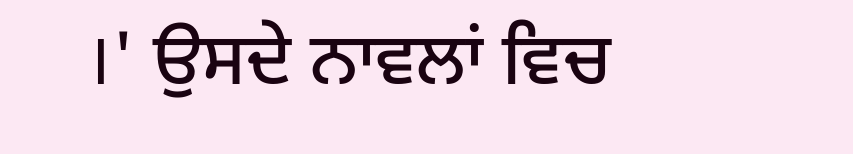।' ਉਸਦੇ ਨਾਵਲਾਂ ਵਿਚ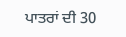ਪਾਤਰਾਂ ਦੀ 30